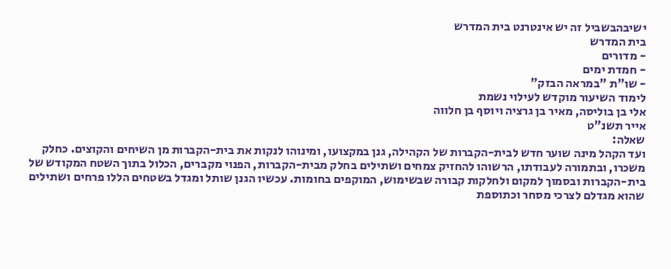ישיבהבשביל זה יש אינטרנט בית המדרש
בית המדרש
- מדורים
- חמדת ימים
- שו"ת "במראה הבזק"
לימוד השיעור מוקדש לעילוי נשמת
אלי בן בוליסה, מאיר בן גרציה ויוסף בן חלווה
אייר תשנ"ט
שאלה:
ועד הקהל מינה שוער חדש לבית-הקברות של הקהילה, גנן במקצועו, ומינוהו לנקות את בית-הקברות מן השיחים והקוצים. כחלק משכרו, ובתמורה לעבודתו, הרשוהו להחזיק צמחים ושתילים בחלק מבית-הקברות, הפנוי מקברים, הכלול בתוך השטח המקודש של בית-הקברות ובסמוך למקום ולחלקות קבורה שבשימוש, המוקפים בחומות. עכשיו הגנן שותל ומגדל בשטחים הללו פרחים ושתילים שהוא מגדלם לצרכי מסחר וכתוספת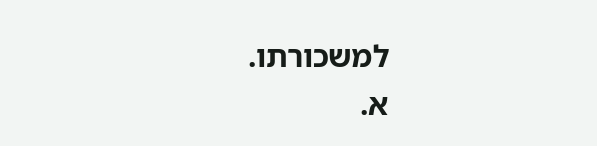למשכורתו.
א.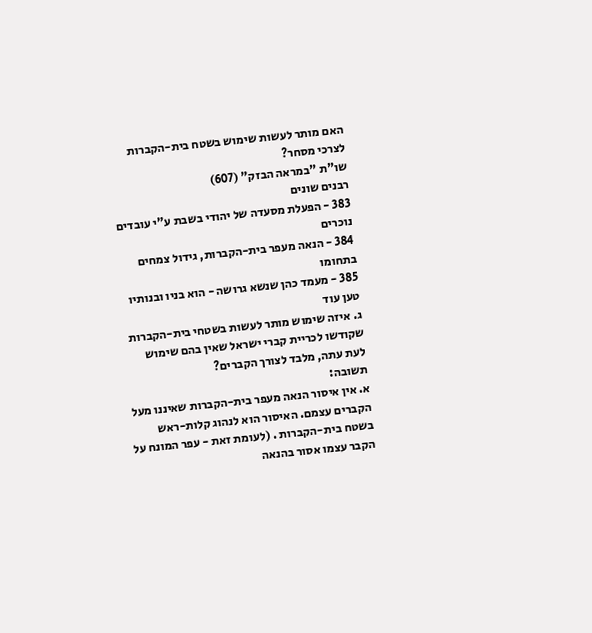האם מותר לעשות שימוש בשטח בית-הקברות לצרכי מסחר?
שו"ת "במראה הבזק" (607)
רבנים שונים
383 - הפעלת מסעדה של יהודי בשבת ע"י עובדים נוכרים
384 - הנאה מעפר בית-הקברות, גידול צמחים בתחומו
385 - מעמד כהן שנשא גרושה - הוא בניו ובנותיו
טען עוד
ג. איזה שימוש מותר לעשות בשטחי בית-הקברות שקודשו לכריית קברי ישראל שאין בהם שימוש לעת עתה, מלבד לצורך הקברים?
תשובה:
א. אין איסור הנאה מעפר בית-הקברות שאיננו מעל הקברים עצמם. האיסור הוא לנהוג קלות-ראש בשטח בית-הקברות . (לעומת זאת - עפר המונח על הקבר עצמו אסור בהנאה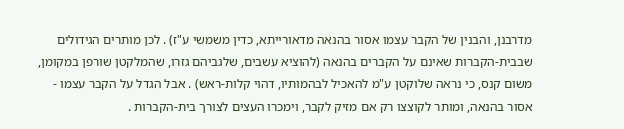מדרבנן, והבנין של הקבר עצמו אסור בהנאה מדאורייתא, כדין משמשי ע"ז) . לכן מותרים הגידולים שבבית-הקברות שאינם על הקברים בהנאה (להוציא עשבים, שלגביהם גזרו, שהמלקטן שורפן במקומן, משום קנס, כי נראה שלוקטן ע"מ להאכיל לבהמותיו, דהוי קלות-ראש) . אבל הגדל על הקבר עצמו - אסור בהנאה, ומותר לקוצצו רק אם מזיק לקבר, וימכרו העצים לצורך בית-הקברות .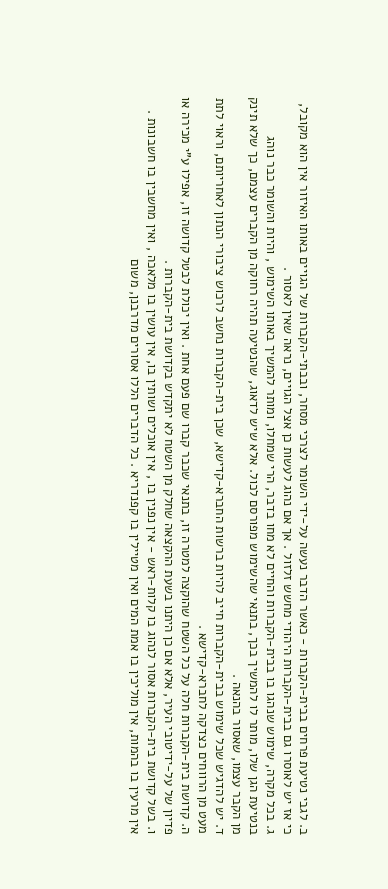ב. לגבי נטיעת פרחים בבית-הקברות - כאשר הדבר נעשה על-ידי השומר לצרכי מסחר, ובבתי-הקברות של הגויים באותו האיזור אין הוא מקובל, כי אז יש לאוסרו גם בבית-הקברות היהודי מחשש זלזול . אך אם נהוג לעשות כן אצל הגויים, נראה שאין לאסור .
ג. בכל מקרה, שימוש שנהגו בו בבית-הקברות והחיים לא מחו בדבר, הרי שמחלו, ומותר להמשיך באותו השימוש , והיות והשומר כבר נוהג בנטיעת הגן שלו, מותר לו להמשיך בכך, בתנאי שהשימוש מפורסם לכול. אלא שיש לדאוג, שהנטיעה תהיה רחוקה מן הקברים עצמם, כך שלא תינק מן הקבר עצמו, שאסור בהנאה .
ד. יש להדגיש שכל שימוש בבית-הקברות חייב להיות ברשות החברא-קדישא, שכן בית-הקברות נחשב לרכוש ציבורי הנתון לאחריותם, וראוי לתת מעט מן הרווחים כצדקה לחברא-קדישא .
ה. קדושת בית-הקברות חלה על כל השטח שהוקצה למטרה זו, בתנאי שכבר קברו שם פעם אחת . ואין יכולת לבטל קדושה זו, אפילו ע"י מכירה או פדיון של על-ידיטובי העיר, אלא אם כן היתנו בשעת ההקצאה שחלק מן השטח לא יתקדש בקדושת בית-הקברות .
ו. בשל קדושת בית-הקברות אסור לנהוג בו קלות-ראש - אין נפנין בו , אין אוכלים ושותין בו, אין עושין בו מלאכה , ואין מחשבין בו חשבונות . אין מרעין בו בהמות, אין מוליכין בו אמת המים ואין מטיילין בו קפנדריא . כל הדברים הללו אסורים מדרבנן, משום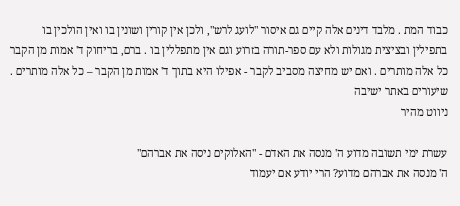כבוד המת . מלבד דינים אלה קיים גם איסור "לועג לרש", ולכן אין קורין ושונין בו ואין הולכין בו בתפילין ובציצית מגולות ולא עם ספר-תורה בזרוע וגם אין מתפללין בו . ברם, בריחוק ד' אמות מן הקבר כל אלה מותרים . ואם יש מחיצה מסביב לקבר - אפילו היא בתוך ד' אמות מן הקבר – כל אלה מותרים .
שיעורים באתר ישיבה
ניווט מהיר

עשרת ימי תשובה מדוע ה' מנסה את האדם - "האלוקים ניסה את אברהם"
ה' מנסה את אברהם מדוע? הרי יודע אם יעמוד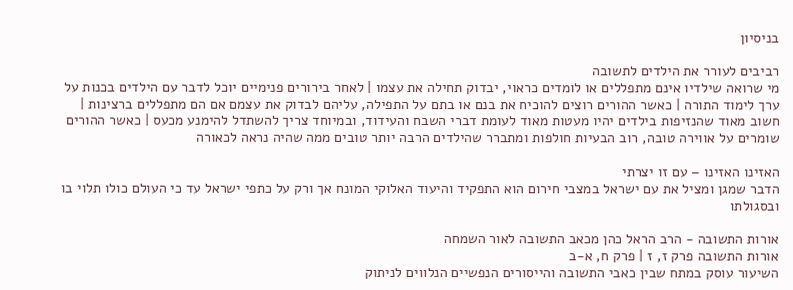בניסיון

רביבים לעורר את הילדים לתשובה
מי שרואה שילדיו אינם מתפללים או לומדים כראוי, יבדוק תחילה את עצמו | לאחר בירורים פנימיים יוכל לדבר עם הילדים בכנות על ערך לימוד התורה | כאשר ההורים רוצים להוכיח את בנם או בתם על התפילה, עליהם לבדוק את עצמם אם הם מתפללים ברצינות | חשוב מאוד שהנזיפות בילדים יהיו מעטות מאוד לעומת דברי השבח והעידוד, ובמיוחד צריך להשתדל להימנע מכעס | כאשר ההורים שומרים על אווירה טובה, רוב הבעיות חולפות ומתברר שהילדים הרבה יותר טובים ממה שהיה נראה לכאורה

האזינו האזינו – עם זו יצרתי
הדבר שמגן ומציל את עם ישראל במצבי חירום הוא התפקיד והיעוד האלוקי המונח אך ורק על כתפי ישראל עד כי העולם כולו תלוי בו ובסגולתו

אורות התשובה - הרב הראל כהן מכאב התשובה לאור השמחה
אורות התשובה פרק ז, ז | פרק ח, א-ב
השיעור עוסק במתח שבין כאבי התשובה והייסורים הנפשיים הנלווים לניתוק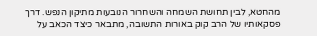מהחטא, לבין תחושת השמחה והשחרור הנובעות מתיקון הנפש. דרך פסקאותיו של הרב קוק באורות התשובה, מתבאר כיצד הכאב על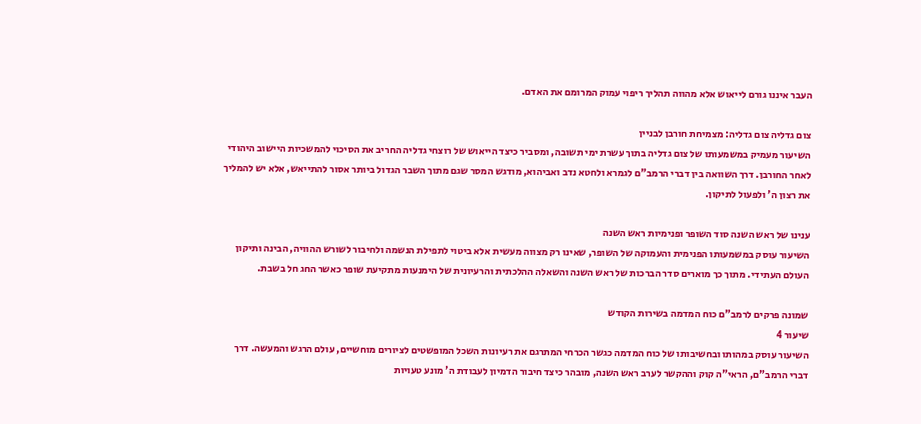העבר איננו גורם לייאוש אלא מהווה תהליך ריפוי עמוק המרומם את האדם.

צום גדליה צום גדליה: מצמיחת חורבן לבניין
השיעור מעמיק במשמעותו של צום גדליה בתוך עשרת ימי תשובה, ומסביר כיצד הייאוש של רוצחי גדליה החריב את הסיכוי להמשכיות היישוב היהודי לאחר החורבן. דרך השוואה בין דברי הרמב"ם לגמרא ולחטא נדב ואביהוא, מודגש המסר שגם מתוך השבר הגדול ביותר אסור להתייאש, אלא יש להמליך את רצון ה' ולפעול לתיקון.

ענינו של ראש השנה סוד השופר ופנימיות ראש השנה
השיעור עוסק במשמעותו הפנימית והעמוקה של השופר, שאינו רק מצווה מעשית אלא ביטוי לתפילת הנשמה ולחיבור לשורש ההוויה, הבינה ותיקון העולם העתידי. מתוך כך מוארים סדר הברכות של ראש השנה והשאלה ההלכתית והרעיונית של הימנעות מתקיעת שופר כאשר החג חל בשבת.

שמונה פרקים לרמב"ם כוח המדמה בשירות הקודש
שיעור 4
השיעור עוסק במהותו ובחשיבותו של כוח המדמה כגשר הכרחי המתרגם את רעיונות השכל המופשטים לציורים מוחשיים, עולם הרגש והמעשה. דרך דברי הרמב"ם, הראי"ה קוק וההקשר לערב ראש השנה, מובהר כיצד חיבור הדמיון לעבודת ה' מונע טעויות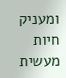ומעניק חיות מעשית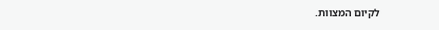לקיום המצוות.